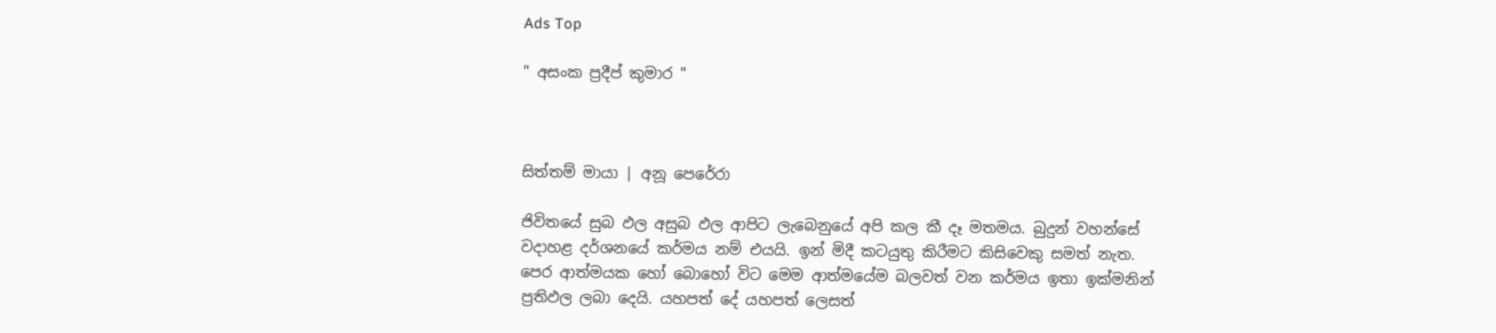Ads Top

" අසංක ප්‍රදීප් කුමාර "



සිත්තම් මායා | අනූ පෙරේරා

ජිවිතයේ සුබ ඵල අසුබ ඵල ආපිට ලැබෙනුයේ අපි කල කී දෑ මතමය. බුදුන් වහන්සේ වදාහළ දර්ශනයේ කර්මය නම් එයයි. ඉන් මිදී කටයුතු කිරීමට කිසිවෙකු සමත් නැත. පෙර ආත්මයක හෝ බොහෝ විට මෙම ආත්මයේම බලවත් වන කර්මය ඉතා ඉක්මනින් ප්‍රතිඵල ලබා දෙයි. යහපත් දේ යහපත් ලෙසත්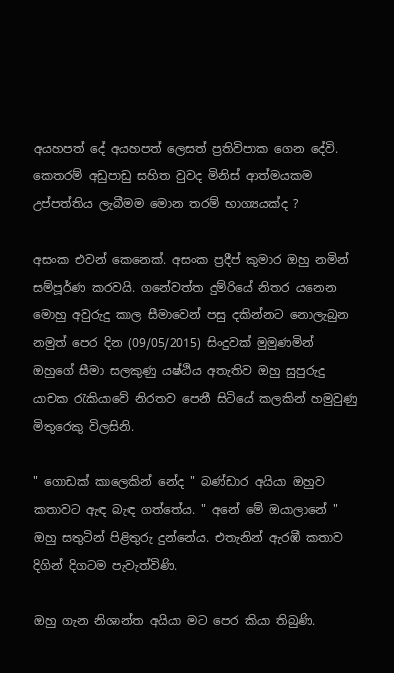අයහපත් දේ අයහපත් ලෙසත් ප්‍රතිවිපාක ගෙන දේවි. කෙතරම් අඩුපාඩු සහිත වුවද මිනිස් ආත්මයකම උප්පත්තිය ලැබීමම මොන තරම් භාග්‍යයක්ද ?

අසංක එවන් කෙනෙක්. අසංක ප්‍රදීප් කුමාර ඔහු නමින් සම්පූර්ණ කරවයි. ගනේවත්ත දුම්රියේ නිතර යනෙන මොහු අවුරුදු කාල සීමාවෙන් පසු දකින්නට නොලැබුන නමුත් පෙර දින (09/05/2015) සිංදුවක් මුමුණමින් ඔහුගේ සීමා සලකුණු යෂ්ඨිය අතැතිව ඔහු සුපුරුදු යාචක රැකියාවේ නිරතව පෙනී සිටියේ කලකින් හමුවුණු මිතුරෙකු විලසිනි.

" ගොඩක් කාලෙකින් නේද " බණ්ඩාර අයියා ඔහුව කතාවට ඇඳ බැඳ ගත්තේය. " අනේ මේ ඔයාලානේ " ඔහු සතුටින් පිළිතුරු දුන්නේය. එතැනින් ඇරඹී කතාව දිගින් දිගටම පැවැත්විණි.

ඔහු ගැන නිශාන්ත අයියා මට පෙර කියා තිබුණි.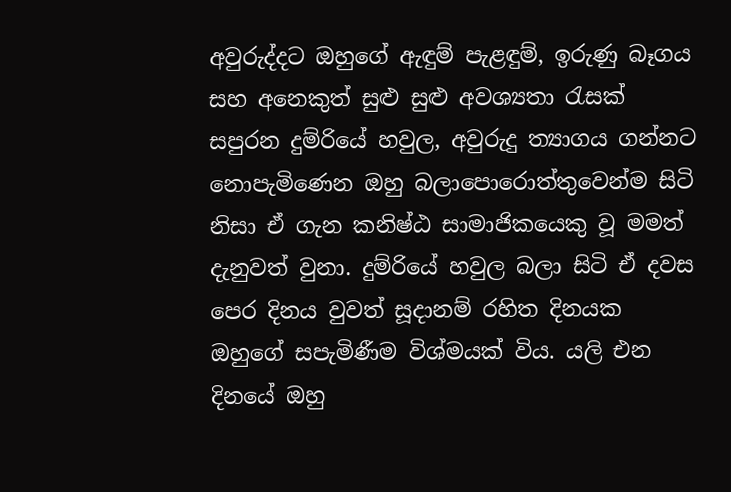අවුරුද්දට ඔහුගේ ඇඳුම් පැළඳුම්, ඉරුණු බෑගය සහ අනෙකුත් සුළු සුළු අවශ්‍යතා රැසක් සපුරන දුම්රියේ හවුල, අවුරුදු ත්‍යාගය ගන්නට නොපැමිණෙන ඔහු බලාපොරොත්තුවෙන්ම සිටි නිසා ඒ ගැන කනිෂ්ඨ සාමාජිකයෙකු වූ මමත් දැනුවත් වුනා. දුම්රියේ හවුල බලා සිටි ඒ දවස පෙර දිනය වුවත් සූදානම් රහිත දිනයක ඔහුගේ සපැමිණීම විශ්මයක් විය. යලි එන දිනයේ ඔහු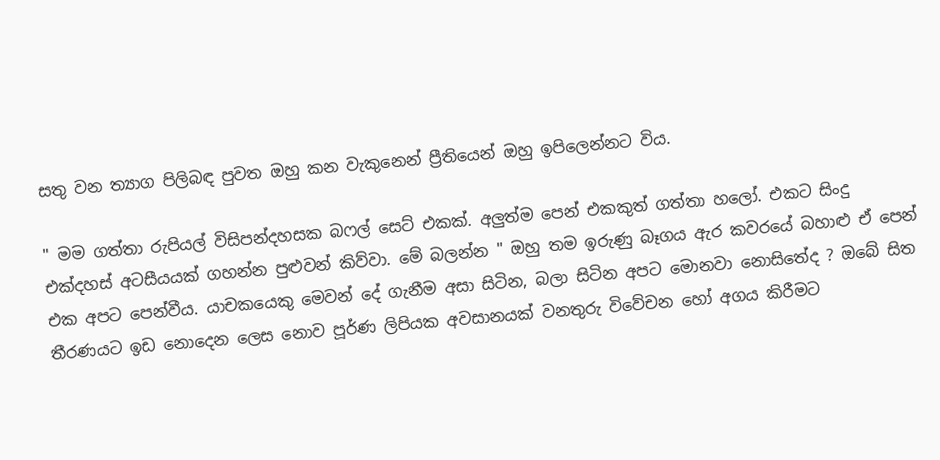සතු වන ත්‍යාග පිලිබඳ පුවත ඔහු කන වැකුනෙන් ප්‍රීතියෙන් ඔහු ඉපිලෙන්නට විය.

" මම ගත්තා රුපියල් විසිපන්දහසක බෆල් සෙට් එකක්. අලුත්ම පෙන් එකකුත් ගත්තා හලෝ. එකට සිංදු එක්දහස් අටසීයයක් ගහන්න පුළුවන් කිව්වා. මේ බලන්න " ඔහු තම ඉරුණු බෑගය ඇර කවරයේ බහාළු ඒ පෙන් එක අපට පෙන්වීය. යාචකයෙකු මෙවන් දේ ගැනීම අසා සිටින, බලා සිටින අපට මොනවා නොසිතේද ? ඔබේ සිත තීරණයට ඉඩ නොදෙන ලෙස නොව පූර්ණ ලිපියක අවසානයක් වනතුරු විවේචන හෝ අගය කිරීමට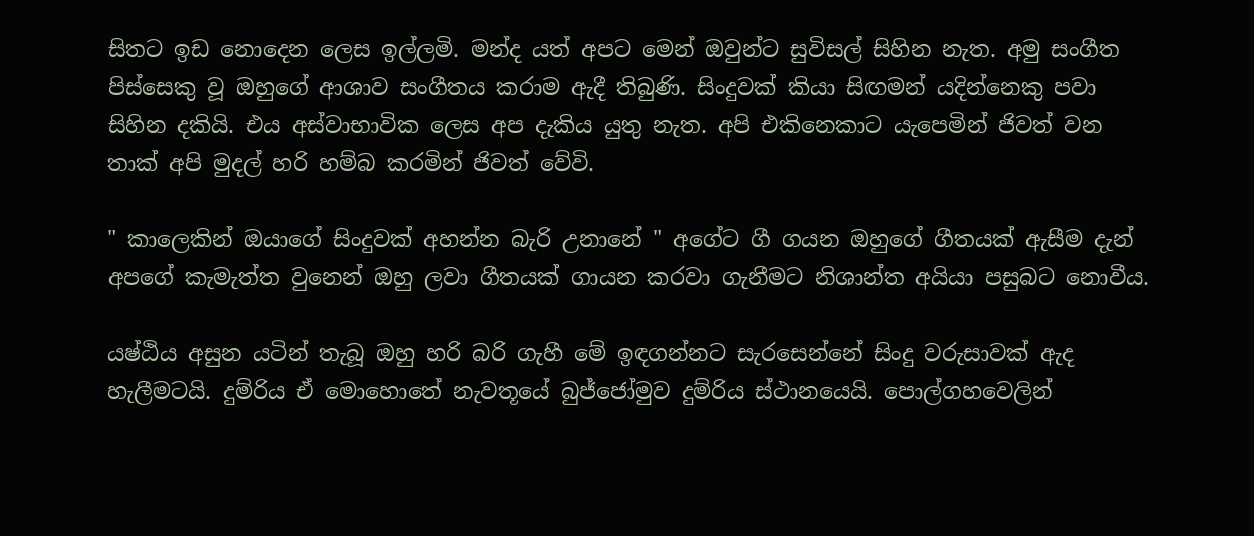සිතට ඉඩ නොදෙන ලෙස ඉල්ලමි. මන්ද යත් අපට මෙන් ඔවුන්ට සුවිසල් සිහින නැත. අමු සංගීත පිස්සෙකු වූ ඔහුගේ ආශාව සංගීතය කරාම ඇදී තිබුණි. සිංදුවක් කියා සිඟමන් යදින්නෙකු පවා සිහින දකියි. එය අස්වාභාවික ලෙස අප දැකිය යුතු නැත. අපි එකිනෙකාට යැපෙමින් ජිවත් වන තාක් අපි මුදල් හරි හම්බ කරමින් ජිවත් වේවි.

" කාලෙකින් ඔයාගේ සිංදුවක් අහන්න බැරි උනානේ " අගේට ගී ගයන ඔහුගේ ගීතයක් ඇසීම දැන් අපගේ කැමැත්ත වුනෙන් ඔහු ලවා ගීතයක් ගායන කරවා ගැනීමට නිශාන්ත අයියා පසුබට නොවීය.

යෂ්ඨිය අසුන යටින් තැබූ ඔහු හරි බරි ගැහී මේ ඉඳගන්නට සැරසෙන්නේ සිංදු වරුසාවක් ඇද හැලීමටයි. දුම්රිය ඒ මොහොතේ නැවතූයේ බුජ්ජෝමුව දුම්රිය ස්ථානයෙයි. පොල්ගහවෙලින්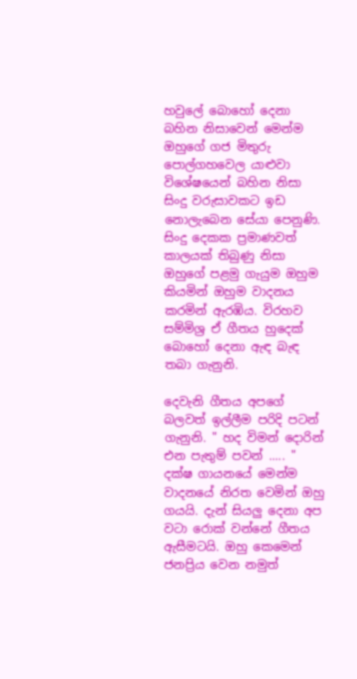හවුලේ බොහෝ දෙනා බහින නිසාවෙන් මෙන්ම ඔහුගේ ගජ මිතුරු පොල්ගහවෙල යාළුවා විශේෂයෙන් බහින නිසා සිංදු වරුසාවකට ඉඩ නොලැබෙන සේයා පෙනුණි. සිංදු දෙකක ප්‍රමාණවත් කාලයක් තිබුණු නිසා ඔහුගේ පළමු ගැයුම ඔහුම කියමින් ඔහුම වාදනය කරමින් ඇරඹිය. විරහව සම්මිශ්‍ර ඒ ගීතය හුදෙක් බොහෝ දෙනා ඇඳ බැඳ තබා ගැනුනි.

දෙවැනි ගීතය අපගේ බලවත් ඉල්ලීම පරිදි පටන් ගැනුනි. " හද විමන් දොරින් එන පැතුම් පවන් ..... " දක්ෂ ගායනයේ මෙන්ම වාදනයේ නිරත වෙමින් ඔහු ගයයි. දැන් සියලු දෙනා අප වටා රොක් වන්නේ ගීතය ඇසීමටයි. ඔහු කෙමෙන් ජනප්‍රිය වෙන නමුත්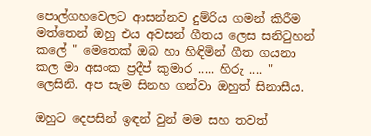පොල්ගහවෙලට ආසන්නව දුම්රිය ගමන් කිරීම මත්තෙන් ඔහු එය අවසන් ගීතය ලෙස සනිටුහන් කලේ " මෙතෙක් ඔබ හා හිඳිමින් ගීත ගයනා කල මා අසංක ප්‍රදීප් කුමාර ..... හිරු .... " ලෙසිනි. අප සැම සිනහ ගන්වා ඔහුත් සිනාසීය.

ඔහුට දෙපසින් ඉඳන් වුන් මම සහ තවත්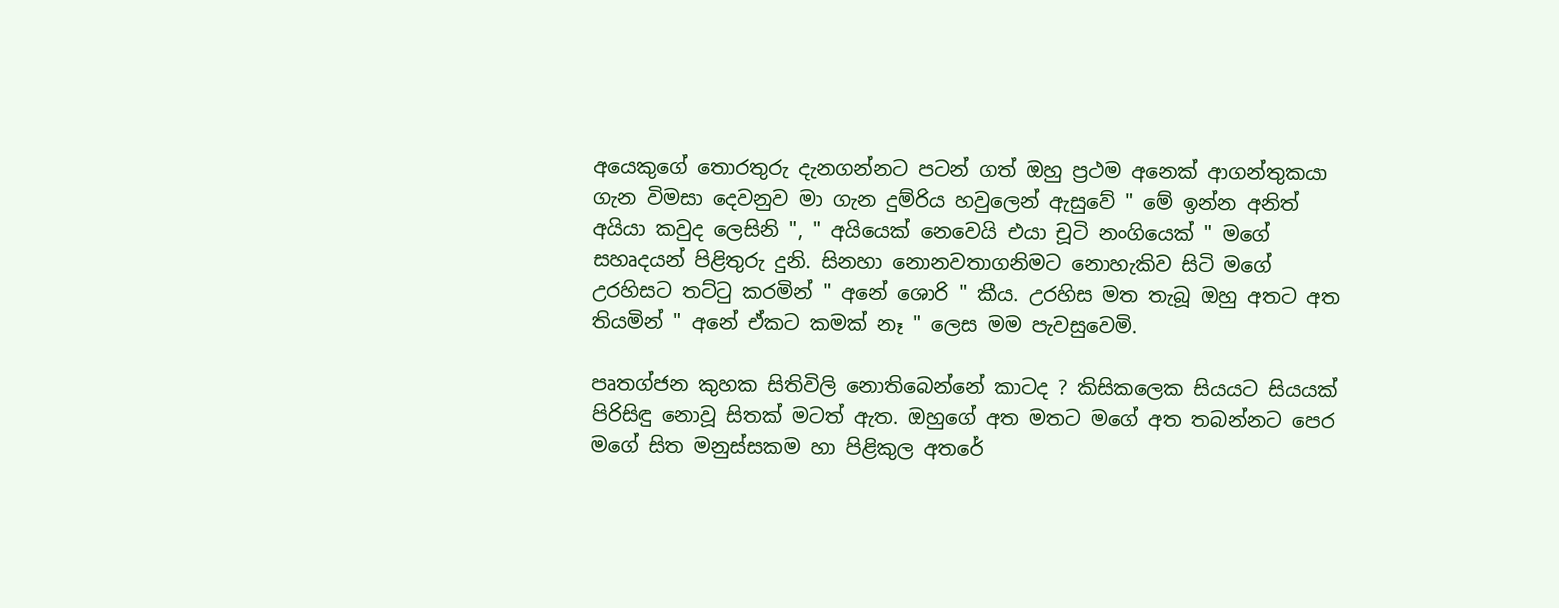අයෙකුගේ තොරතුරු දැනගන්නට පටන් ගත් ඔහු ප්‍රථම අනෙක් ආගන්තුකයා ගැන විමසා දෙවනුව මා ගැන දුම්රිය හවුලෙන් ඇසුවේ " මේ ඉන්න අනිත් අයියා කවුද ලෙසිනි ", " අයියෙක් නෙවෙයි එයා චූටි නංගියෙක් " මගේ සහෘදයන් පිළිතුරු දුනි. සිනහා නොනවතාගනිමට නොහැකිව සිටි මගේ උරහිසට තට්ටු කරමින් " අනේ ශොරි " කීය. උරහිස මත තැබූ ඔහු අතට අත තියමින් " අනේ ඒකට කමක් නෑ " ලෙස මම පැවසුවෙමි.

පෘතග්ජන කුහක සිතිවිලි නොතිබෙන්නේ කාටද ? කිසිකලෙක සියයට සියයක් පිරිසිඳු නොවූ සිතක් මටත් ඇත. ඔහුගේ අත මතට මගේ අත තබන්නට පෙර මගේ සිත මනුස්සකම හා පිළිකුල අතරේ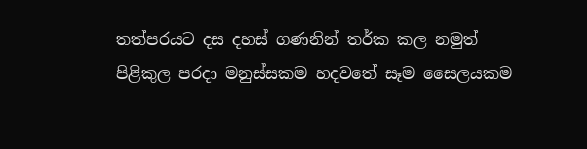තත්පරයට දස දහස් ගණනින් තර්ක කල නමුත් පිළිකුල පරදා මනුස්සකම හදවතේ සෑම සෛලයකම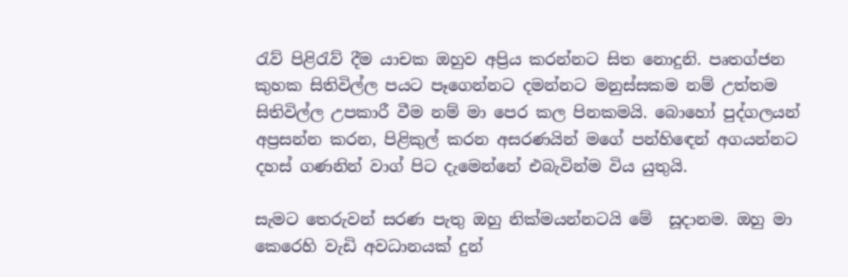රැව් පිළිරැව් දීම යාචක ඔහුව අප්‍රිය කරන්නට සිත නොදුනි. පෘතග්ජන කුහක සිතිවිල්ල පයට පෑගෙන්නට දමන්නට මනුස්සකම නම් උත්තම සිතිවිල්ල උපකාරී වීම නම් මා පෙර කල පිනකමයි. බොහෝ පුද්ගලයන් අප්‍රසන්න කරන, පිළිකුල් කරන අසරණයින් මගේ පන්හිඳෙන් අගයන්නට දහස් ගණනින් වාග් පිට දැමෙන්නේ එබැවින්ම විය යුතුයි.

සැමට තෙරුවන් සරණ පැතු ඔහු නික්මයන්නටයි මේ  සූදානම. ඔහු මා කෙරෙහි වැඩි අවධානයක් දුන්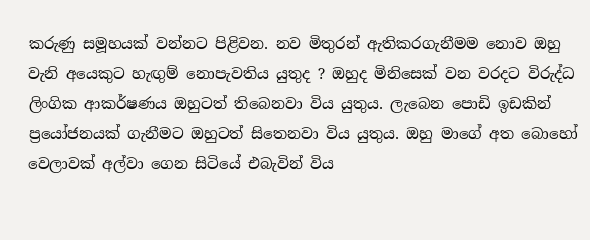කරුණු සමූහයක් වන්නට පිළිවන. නව මිතුරන් ඇතිකරගැනීමම නොව ඔහු වැනි අයෙකුට හැඟුම් නොපැවතිය යුතුද ? ඔහුද මිනිසෙක් වන වරදට විරුද්ධ ලිංගික ආකර්ෂණය ඔහුටත් තිබෙනවා විය යුතුය. ලැබෙන පොඩි ඉඩකින් ප්‍රයෝජනයක් ගැනීමට ඔහුටත් සිතෙනවා විය යුතුය. ඔහු මාගේ අත බොහෝ වෙලාවක් අල්වා ගෙන සිටියේ එබැවින් විය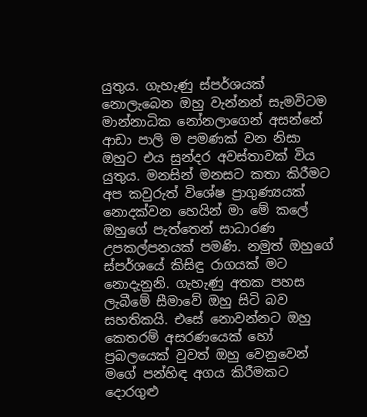යුතුය. ගැහැණු ස්පර්ශයක් නොලැබෙන ඔහු වැන්නන් සැමවිටම මාන්නාධික නෝනලාගෙන් අසන්නේ ආඩා පාලි ම පමණක් වන නිසා ඔහුට එය සුන්දර අවස්තාවක් විය යුතුය. මනසින් මනසට කතා කිරීමට අප කවුරුත් විශේෂ ප්‍රාගුණ්‍යයක් නොදක්වන හෙයින් මා මේ කලේ ඔහුගේ පැත්තෙන් සාධාරණ උපකල්පනයක් පමණි. නමුත් ඔහුගේ ස්පර්ශයේ කිසිඳු රාගයක් මට නොදැනුනි. ගැහැණු අතක පහස ලැබීමේ සීමාවේ ඔහු සිටි බව සහතිකයි. එසේ නොවන්නට ඔහු කෙතරම් අසරණයෙක් හෝ ප්‍රබලයෙක් වුවත් ඔහු වෙනුවෙන් මගේ පන්හිඳ අගය කිරීමකට දොරගුළු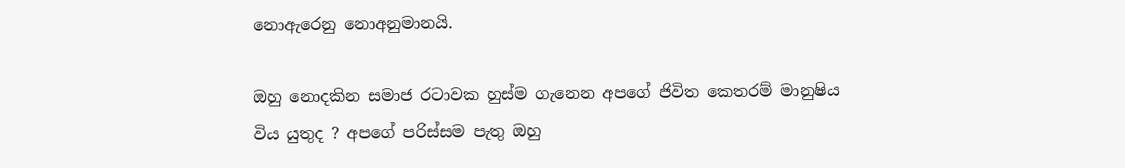නොඇරෙනු නොඅනුමානයි.

ඔහු නොදකින සමාජ රටාවක හුස්ම ගැනෙන අපගේ ජිවිත කෙතරම් මානුෂිය විය යුතුද ? අපගේ පරිස්සම පැතු ඔහු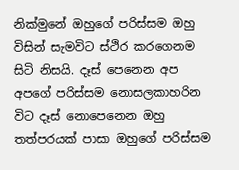නික්මුනේ ඔහුගේ පරිස්සම ඔහු විසින් සැමවිට ස්ථිර කරගෙනම සිටි නිසයි. දෑස් පෙනෙන අප අපගේ පරිස්සම නොසලකාහරින විට දෑස් නොපෙනෙන ඔහු තත්පරයක් පාසා ඔහුගේ පරිස්සම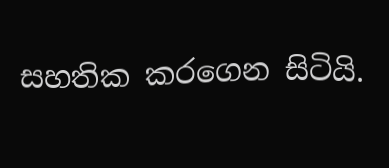සහතික කරගෙන සිටියි.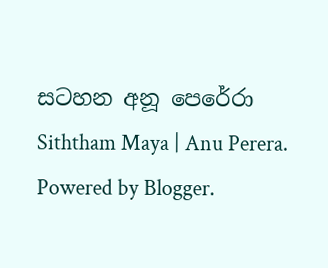සටහන අනූ පෙරේරා
Siththam Maya | Anu Perera. Powered by Blogger.